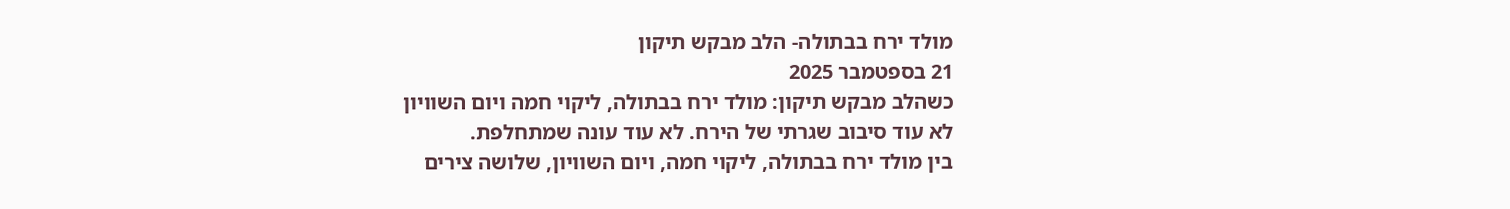מולד ירח בבתולה- הלב מבקש תיקון
21 בספטמבר 2025
כשהלב מבקש תיקון: מולד ירח בבתולה, ליקוי חמה ויום השוויון
לא עוד סיבוב שגרתי של הירח. לא עוד עונה שמתחלפת.
בין מולד ירח בבתולה, ליקוי חמה, ויום השוויון, שלושה צירים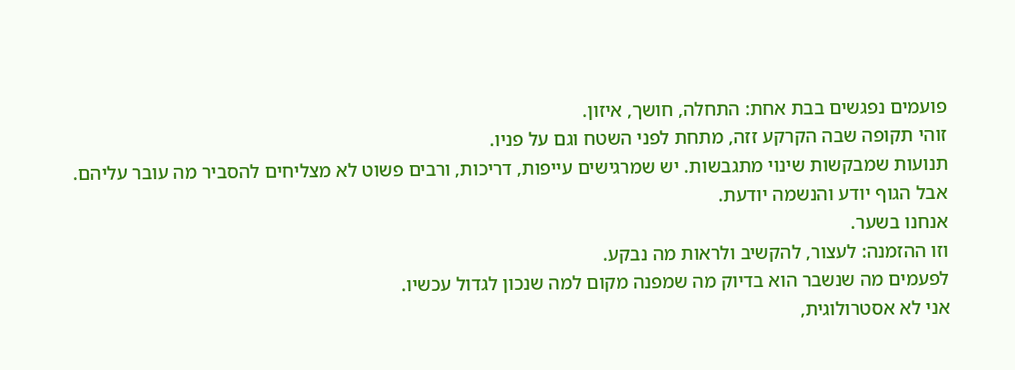פועמים נפגשים בבת אחת: התחלה, חושך, איזון.
זוהי תקופה שבה הקרקע זזה, מתחת לפני השטח וגם על פניו.
תנועות שמבקשות שינוי מתגבשות. יש שמרגישים עייפות, דריכות, ורבים פשוט לא מצליחים להסביר מה עובר עליהם.
אבל הגוף יודע והנשמה יודעת.
אנחנו בשער.
וזו ההזמנה: לעצור, להקשיב ולראות מה נבקע.
לפעמים מה שנשבר הוא בדיוק מה שמפנה מקום למה שנכון לגדול עכשיו.
אני לא אסטרולוגית,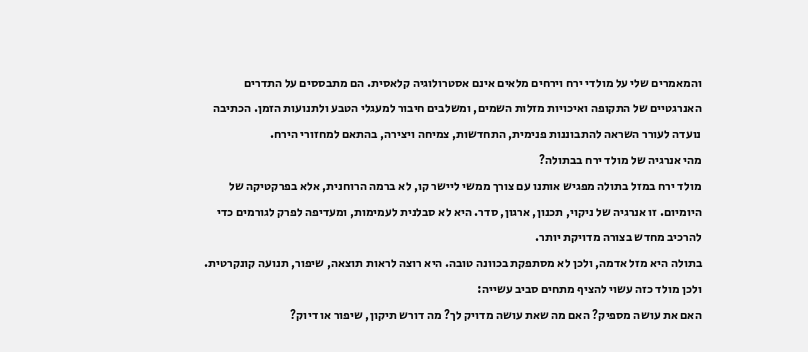והמאמרים שלי על מולדי ירח וירחים מלאים אינם אסטרולוגיה קלאסית. הם מתבססים על התדרים האנרגטיים של התקופה ואיכויות מזלות השמים, ומשלבים חיבור למעגלי הטבע ולתנועות הזמן. הכתיבה נועדה לעורר השראה להתבוננות פנימית, התחדשות, צמיחה ויצירה, בהתאם למחזורי הירח.
מהי אנרגיה של מולד ירח בבתולה?
מולד ירח במזל בתולה מפגיש אותנו עם צורך ממשי ליישר קו, לא ברמה הרוחנית, אלא בפרקטיקה של היומיום. זו אנרגיה של ניקוי, תכנון, ארגון, סדר. היא לא סבלנית לעמימות, ומעדיפה לפרק לגורמים כדי להרכיב מחדש בצורה מדויקת יותר.
בתולה היא מזל אדמה, ולכן לא מסתפקת בכוונה טובה. היא רוצה לראות תוצאה, שיפור, תנועה קונקרטית. ולכן מולד כזה עשוי להציף מתחים סביב עשייה:
האם את עושה מספיק? האם מה שאת עושה מדויק לך? מה דורש תיקון, שיפור או דיוק?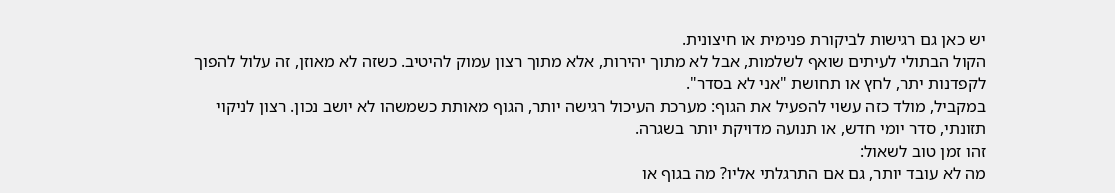יש כאן גם רגישות לביקורת פנימית או חיצונית.
הקול הבתולי לעיתים שואף לשלמות, אבל לא מתוך יהירות, אלא מתוך רצון עמוק להיטיב. כשזה לא מאוזן, זה עלול להפוך לקפדנות יתר, לחץ או תחושת "אני לא בסדר".
במקביל, מולד כזה עשוי להפעיל את הגוף: מערכת העיכול רגישה יותר, הגוף מאותת כשמשהו לא יושב נכון. רצון לניקוי תזונתי, סדר יומי חדש, או תנועה מדויקת יותר בשגרה.
זהו זמן טוב לשאול:
מה לא עובד יותר, גם אם התרגלתי אליו? מה בגוף או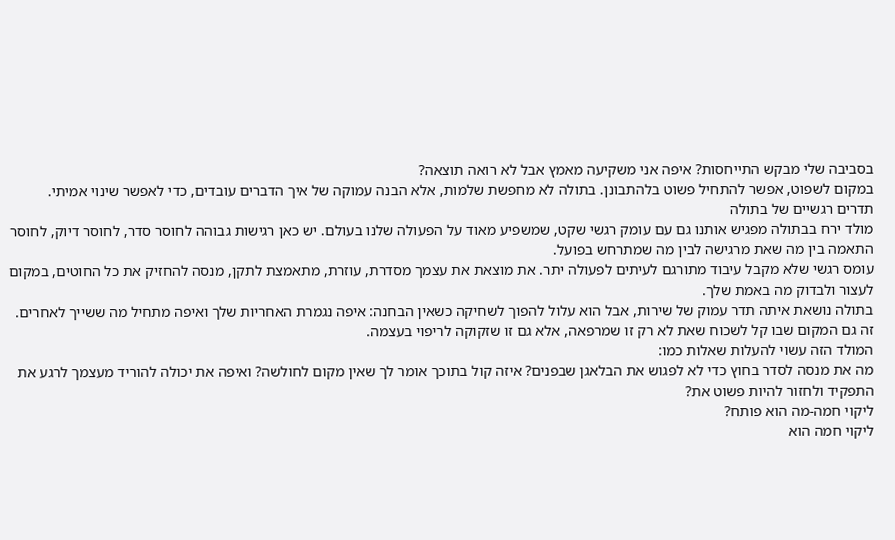בסביבה שלי מבקש התייחסות? איפה אני משקיעה מאמץ אבל לא רואה תוצאה?
במקום לשפוט, אפשר להתחיל פשוט בלהתבונן. בתולה לא מחפשת שלמות, אלא הבנה עמוקה של איך הדברים עובדים, כדי לאפשר שינוי אמיתי.
תדרים רגשיים של בתולה
מולד ירח בבתולה מפגיש אותנו גם עם עומק רגשי שקט, שמשפיע מאוד על הפעולה שלנו בעולם. יש כאן רגישות גבוהה לחוסר סדר, לחוסר דיוק, לחוסר התאמה בין מה שאת מרגישה לבין מה שמתרחש בפועל.
עומס רגשי שלא מקבל עיבוד מתורגם לעיתים לפעולה יתר. את מוצאת את עצמך מסדרת, עוזרת, מתאמצת לתקן, מנסה להחזיק את כל החוטים, במקום לעצור ולבדוק מה באמת שלך.
בתולה נושאת איתה תדר עמוק של שירות, אבל הוא עלול להפוך לשחיקה כשאין הבחנה: איפה נגמרת האחריות שלך ואיפה מתחיל מה ששייך לאחרים.
זה גם המקום שבו קל לשכוח שאת לא רק זו שמרפאה, אלא גם זו שזקוקה לריפוי בעצמה.
המולד הזה עשוי להעלות שאלות כמו:
מה את מנסה לסדר בחוץ כדי לא לפגוש את הבלאגן שבפנים? איזה קול בתוכך אומר לך שאין מקום לחולשה? ואיפה את יכולה להוריד מעצמך לרגע את התפקיד ולחזור להיות פשוט את?
ליקוי חמה-מה הוא פותח?
ליקוי חמה הוא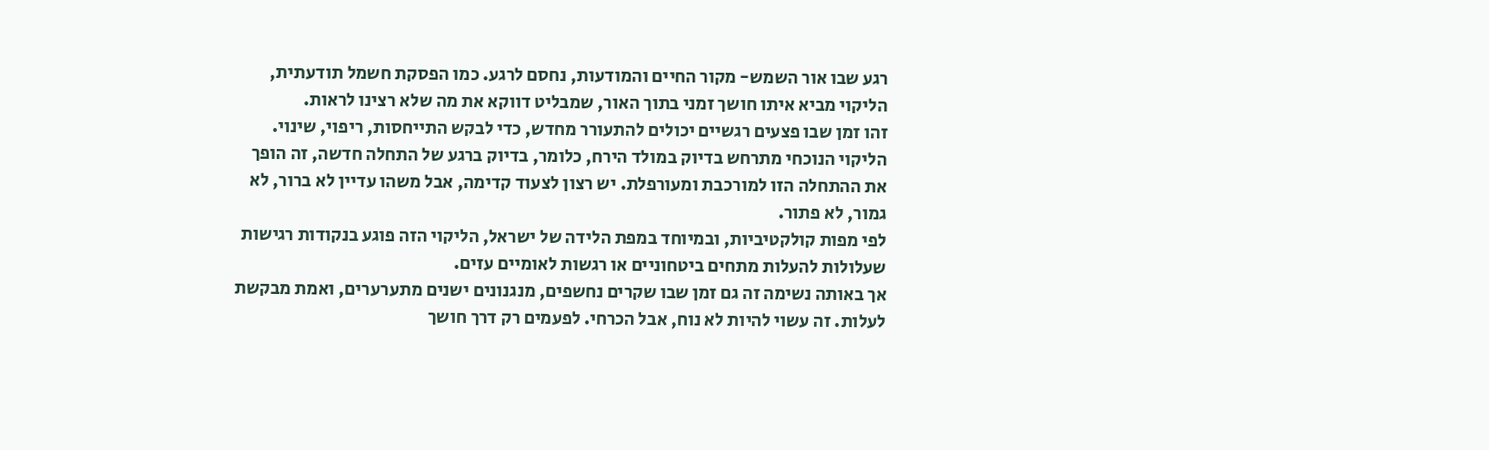רגע שבו אור השמש- מקור החיים והמודעות, נחסם לרגע. כמו הפסקת חשמל תודעתית, הליקוי מביא איתו חושך זמני בתוך האור, שמבליט דווקא את מה שלא רצינו לראות.
זהו זמן שבו פצעים רגשיים יכולים להתעורר מחדש, כדי לבקש התייחסות, ריפוי, שינוי.
הליקוי הנוכחי מתרחש בדיוק במולד הירח, כלומר, בדיוק ברגע של התחלה חדשה, זה הופך את ההתחלה הזו למורכבת ומעורפלת. יש רצון לצעוד קדימה, אבל משהו עדיין לא ברור, לא גמור, לא פתור.
לפי מפות קולקטיביות, ובמיוחד במפת הלידה של ישראל, הליקוי הזה פוגע בנקודות רגישות שעלולות להעלות מתחים ביטחוניים או רגשות לאומיים עזים.
אך באותה נשימה זה גם זמן שבו שקרים נחשפים, מנגנונים ישנים מתערערים, ואמת מבקשת לעלות. זה עשוי להיות לא נוח, אבל הכרחי. לפעמים רק דרך חושך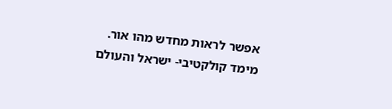אפשר לראות מחדש מהו אור.
מימד קולקטיבי- ישראל והעולם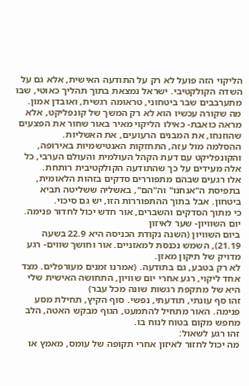הליקוי הזה פועל לא רק על התודעה האישית, אלא גם על השדה הקולקטיבי. ישראל נמצאת בתוך תהליך כאוטי, שבו מתערבבים שבר ביטחוני, טראומה רגשית, ואובדן אמון.
מה שקורה עכשיו הוא לא רק המשך של קונפליקט, אלא מראה כואבת- כאילו הליקוי מאיר באור שחור את הפצעים שהוזנחו, את המבנים הרעועים, את האשליות.
ההסלמה מול עזה, התחזקות האנטישמיות באירופה, והקונפליקט עם דעת הקהל העולמית והעולם הערבי, כל אלה מעידים על כך שהתודעה הקולקטיבית רותחת.
אלו רגעים שבהם מתפוררים סדקים בזהות הלאומית, בתפיסת ה"אנחנו" וה"הם", באשליה ששליטה תביא ביטחון. אבל בתוך ההתפוררות הזו, יש גם סיכוי.
כי מתוך הסדקים והשברים, אור חדש יכול לחדור פנימה.
יום השוויון- שער לאיזון
ביום השוויון (השנה נקודת הכניסה היא 22.9 בשעה 21.19), השמש נכנסת למאזניים. אור וחושך שווים- רגע מדויק של תיקון מאזן.
לא רק בטבע, גם בתודעה. (אמרנו זמנים מעורפלים. מצד אחד ליקוי, רגע אחרי יום שוויון, התחושה האישית שלי היא של מתקפת רגשות שונה מכל עבר)
זהו סף עונתי, תודעתי, נפשי. סוף הקיץ, תחילת מסע פנימה. האור מתחיל להתמעט, הגוף מבקש האטה, הלב מחפש מקום בטוח לנוח בו.
זהו רגע לשאול:
מה יכול לחזור לאיזון אחרי תקופה של עומס, מאמץ או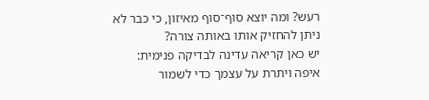רעש? ומה יוצא סוף־סוף מאיזון, כי כבר לא ניתן להחזיק אותו באותה צורה?
יש כאן קריאה עדינה לבדיקה פנימית:
איפה ויתרת על עצמך כדי לשמור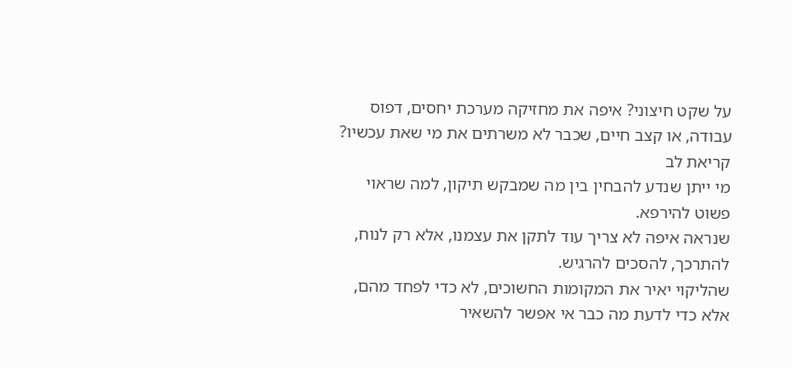על שקט חיצוני? איפה את מחזיקה מערכת יחסים, דפוס עבודה, או קצב חיים, שכבר לא משרתים את מי שאת עכשיו?
קריאת לב
מי ייתן שנדע להבחין בין מה שמבקש תיקון, למה שראוי פשוט להירפא.
שנראה איפה לא צריך עוד לתקן את עצמנו, אלא רק לנוח, להתרכך, להסכים להרגיש.
שהליקוי יאיר את המקומות החשוכים, לא כדי לפחד מהם, אלא כדי לדעת מה כבר אי אפשר להשאיר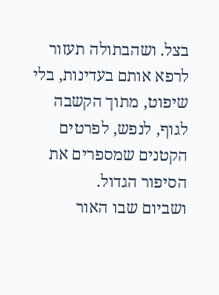בצל. ושהבתולה תעזור לרפא אותם בעדינות, בלי שיפוט, מתוך הקשבה לגוף, לנפש, לפרטים הקטנים שמספרים את הסיפור הגדול.
ושביום שבו האור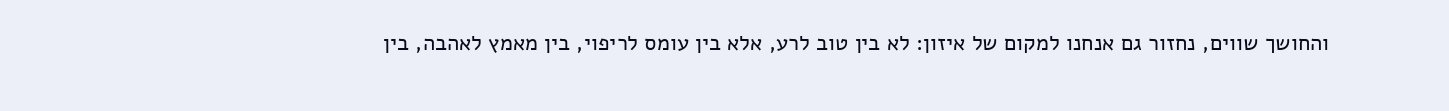והחושך שווים, נחזור גם אנחנו למקום של איזון: לא בין טוב לרע, אלא בין עומס לריפוי, בין מאמץ לאהבה, בין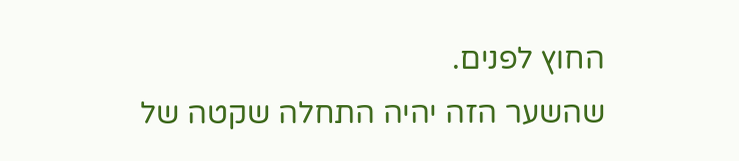החוץ לפנים.
שהשער הזה יהיה התחלה שקטה של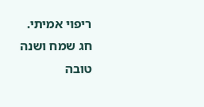ריפוי אמיתי.
חג שמח ושנה טובה